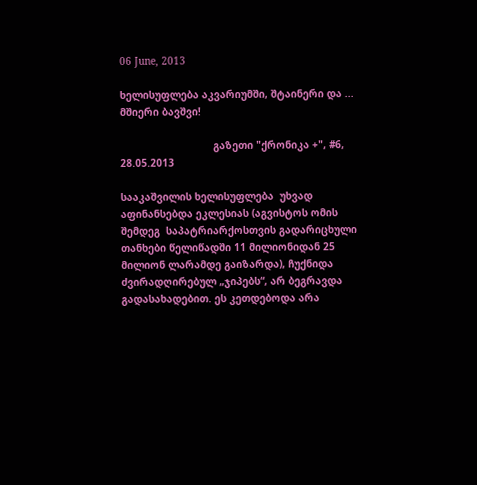06 June, 2013

ხელისუფლება აკვარიუმში, შტაინერი და ... მშიერი ბავშვი!

                               გაზეთი "ქრონიკა +", #6, 28.05.2013

სააკაშვილის ხელისუფლება  უხვად აფინანსებდა ეკლესიას (აგვისტოს ომის შემდეგ  საპატრიარქოსთვის გადარიცხული თანხები წელიწადში 11 მილიონიდან 25 მილიონ ლარამდე გაიზარდა), ჩუქნიდა ძვირადღირებულ „ჯიპებს“, არ ბეგრავდა გადასახადებით. ეს კეთდებოდა არა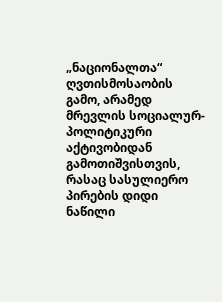„ნაციონალთა“ ღვთისმოსაობის გამო, არამედ მრევლის სოციალურ-პოლიტიკური აქტივობიდან გამოთიშვისთვის, რასაც სასულიერო პირების დიდი ნაწილი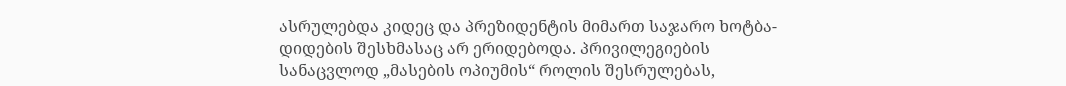ასრულებდა კიდეც და პრეზიდენტის მიმართ საჯარო ხოტბა-დიდების შესხმასაც არ ერიდებოდა. პრივილეგიების სანაცვლოდ „მასების ოპიუმის“ როლის შესრულებას,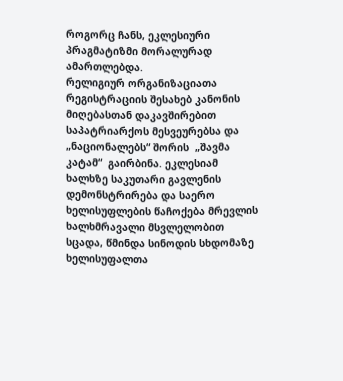როგორც ჩანს, ეკლესიური პრაგმატიზმი მორალურად ამართლებდა.
რელიგიურ ორგანიზაციათა რეგისტრაციის შესახებ კანონის მიღებასთან დაკავშირებით საპატრიარქოს მესვეურებსა და „ნაციონალებს“ შორის  „შავმა კატამ“  გაირბინა. ეკლესიამ ხალხზე საკუთარი გავლენის დემონსტრირება და საერო ხელისუფლების წაჩოქება მრევლის ხალხმრავალი მსვლელობით სცადა, წმინდა სინოდის სხდომაზე ხელისუფალთა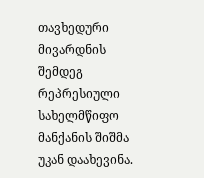თავხედური მივარდნის შემდეგ რეპრესიული სახელმწიფო მანქანის შიშმა უკან დაახევინა.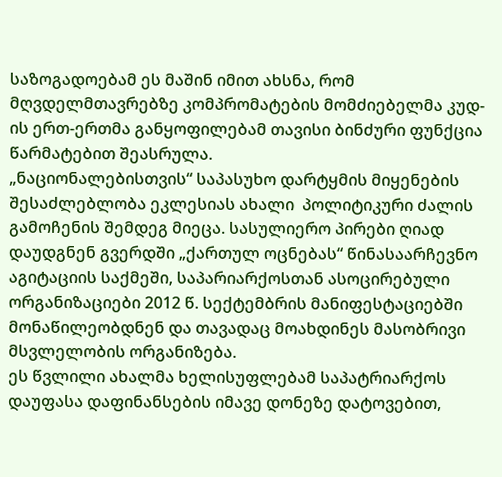საზოგადოებამ ეს მაშინ იმით ახსნა, რომ მღვდელმთავრებზე კომპრომატების მომძიებელმა კუდ-ის ერთ-ერთმა განყოფილებამ თავისი ბინძური ფუნქცია წარმატებით შეასრულა.
„ნაციონალებისთვის“ საპასუხო დარტყმის მიყენების შესაძლებლობა ეკლესიას ახალი  პოლიტიკური ძალის გამოჩენის შემდეგ მიეცა. სასულიერო პირები ღიად დაუდგნენ გვერდში „ქართულ ოცნებას“ წინასაარჩევნო აგიტაციის საქმეში, საპარიარქოსთან ასოცირებული ორგანიზაციები 2012 წ. სექტემბრის მანიფესტაციებში მონაწილეობდნენ და თავადაც მოახდინეს მასობრივი მსვლელობის ორგანიზება.
ეს წვლილი ახალმა ხელისუფლებამ საპატრიარქოს დაუფასა დაფინანსების იმავე დონეზე დატოვებით,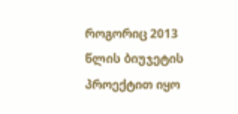როგორიც 2013 წლის ბიუჯეტის პროექტით იყო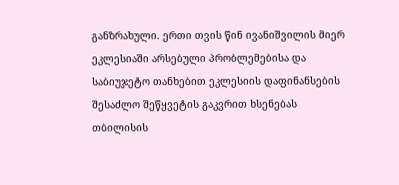განზრახული. ერთი თვის წინ ივანიშვილის მიერ ეკლესიაში არსებული პრობლემებისა და საბიუჯეტო თანხებით ეკლესიის დაფინანსების შესაძლო შეწყვეტის გაკვრით ხსენებას თბილისის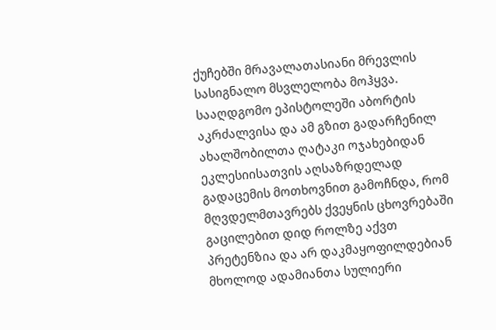ქუჩებში მრავალათასიანი მრევლის სასიგნალო მსვლელობა მოჰყვა. სააღდგომო ეპისტოლეში აბორტის აკრძალვისა და ამ გზით გადარჩენილ ახალშობილთა ღატაკი ოჯახებიდან ეკლესიისათვის აღსაზრდელად გადაცემის მოთხოვნით გამოჩნდა, რომ მღვდელმთავრებს ქვეყნის ცხოვრებაში გაცილებით დიდ როლზე აქვთ პრეტენზია და არ დაკმაყოფილდებიან მხოლოდ ადამიანთა სულიერი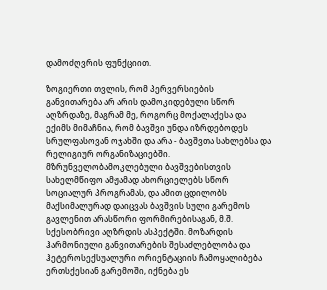დამოძღვრის ფუნქციით.

ზოგიერთი თვლის, რომ პერვერსიების განვითარება არ არის დამოკიდებული სწორ აღზრდაზე, მაგრამ მე, როგორც მოქალაქესა და ექიმს მიმაჩნია, რომ ბავშვი უნდა იზრდებოდეს სრულფასოვან ოჯახში და არა - ბავშვთა სახლებსა და რელიგიურ ორგანიზაციებში. მზრუნველობამოკლებული ბავშვებისთვის სახელმწიფო ამჟამად ახორციელებს სწორ სოციალურ პროგრამას, და ამით ცდილობს მაქსიმალურად დაიცვას ბავშვის სული გარემოს გავლენით არასწორი ფორმირებისაგან, მ.შ. სქესობრივი აღზრდის ასპექტში. მოზარდის ჰარმონიული განვითარების შესაძლებლობა და ჰეტეროსექსუალური ორიენტაციის ჩამოყალიბება ერთსქესიან გარემოში, იქნება ეს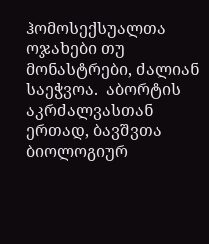ჰომოსექსუალთა ოჯახები თუ მონასტრები, ძალიან საეჭვოა.  აბორტის აკრძალვასთან ერთად, ბავშვთა ბიოლოგიურ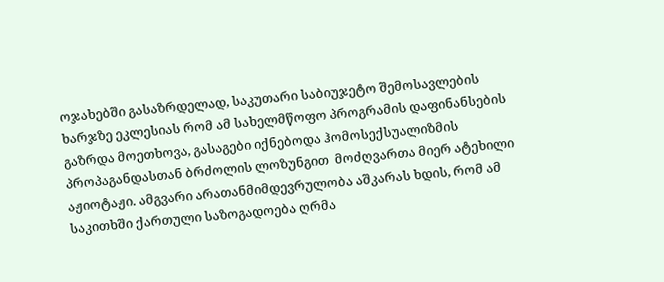ოჯახებში გასაზრდელად, საკუთარი საბიუჯეტო შემოსავლების ხარჯზე ეკლესიას რომ ამ სახელმწოფო პროგრამის დაფინანსების გაზრდა მოეთხოვა, გასაგები იქნებოდა ჰომოსექსუალიზმის პროპაგანდასთან ბრძოლის ლოზუნგით  მოძღვართა მიერ ატეხილი აჟიოტაჟი. ამგვარი არათანმიმდევრულობა აშკარას ხდის, რომ ამ საკითხში ქართული საზოგადოება ღრმა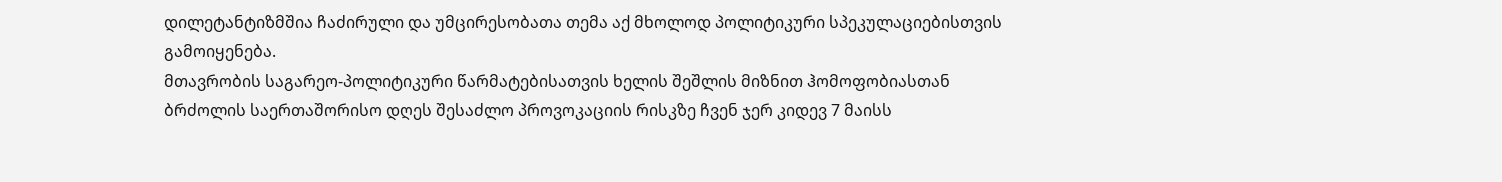დილეტანტიზმშია ჩაძირული და უმცირესობათა თემა აქ მხოლოდ პოლიტიკური სპეკულაციებისთვის გამოიყენება.
მთავრობის საგარეო-პოლიტიკური წარმატებისათვის ხელის შეშლის მიზნით ჰომოფობიასთან ბრძოლის საერთაშორისო დღეს შესაძლო პროვოკაციის რისკზე ჩვენ ჯერ კიდევ 7 მაისს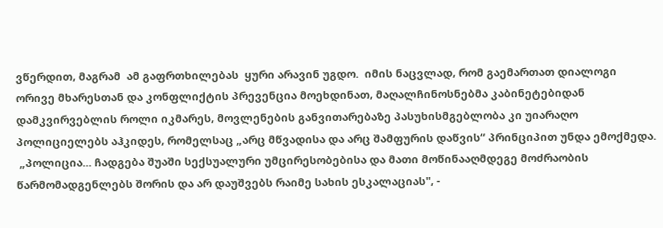ვწერდით, მაგრამ  ამ გაფრთხილებას  ყური არავინ უგდო.  იმის ნაცვლად, რომ გაემართათ დიალოგი ორივე მხარესთან და კონფლიქტის პრევენცია მოეხდინათ, მაღალჩინოსნებმა კაბინეტებიდან დამკვირვებლის როლი იკმარეს, მოვლენების განვითარებაზე პასუხისმგებლობა კი უიარაღო პოლიციელებს აჰკიდეს, რომელსაც „არც მწვადისა და არც შამფურის დაწვის“ პრინციპით უნდა ემოქმედა.
 „პოლიცია... ჩადგება შუაში სექსუალური უმცირესობებისა და მათი მოწინააღმდეგე მოძრაობის წარმომადგენლებს შორის და არ დაუშვებს რაიმე სახის ესკალაციას", -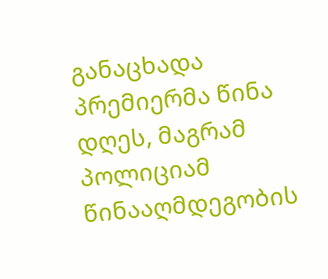განაცხადა პრემიერმა წინა დღეს, მაგრამ პოლიციამ წინააღმდეგობის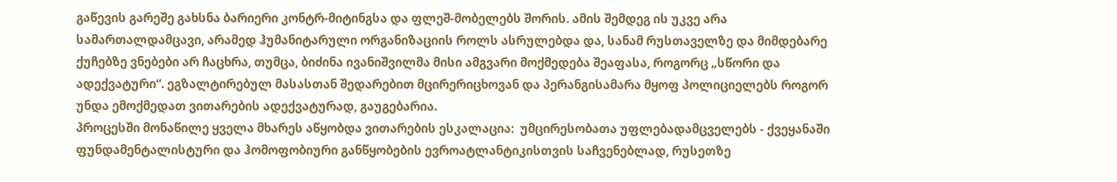გაწევის გარეშე გახსნა ბარიერი კონტრ-მიტინგსა და ფლეშ-მობელებს შორის. ამის შემდეგ ის უკვე არა სამართალდამცავი, არამედ ჰუმანიტარული ორგანიზაციის როლს ასრულებდა და, სანამ რუსთაველზე და მიმდებარე ქუჩებზე ვნებები არ ჩაცხრა, თუმცა, ბიძინა ივანიშვილმა მისი ამგვარი მოქმედება შეაფასა, როგორც „სწორი და ადექვატური“. ეგზალტირებულ მასასთან შედარებით მცირერიცხოვან და პერანგისამარა მყოფ პოლიციელებს როგორ უნდა ემოქმედათ ვითარების ადექვატურად, გაუგებარია.
პროცესში მონაწილე ყველა მხარეს აწყობდა ვითარების ესკალაცია:  უმცირესობათა უფლებადამცველებს - ქვეყანაში ფუნდამენტალისტური და ჰომოფობიური განწყობების ევროატლანტიკისთვის საჩვენებლად, რუსეთზე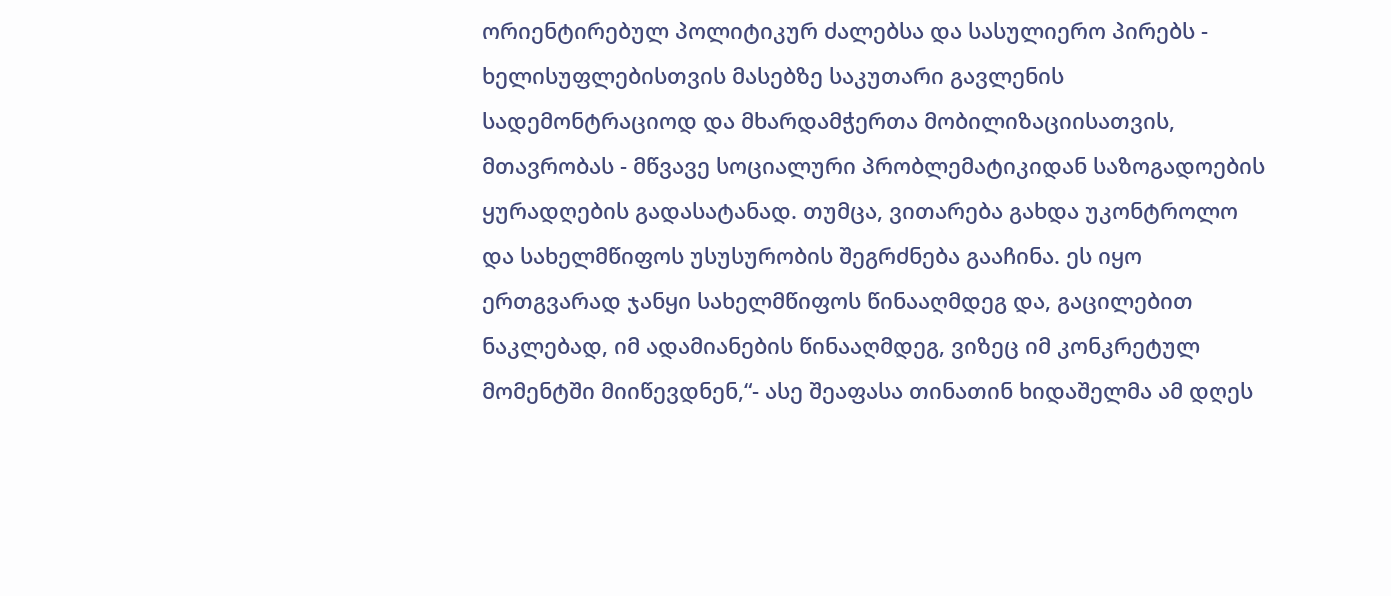ორიენტირებულ პოლიტიკურ ძალებსა და სასულიერო პირებს - ხელისუფლებისთვის მასებზე საკუთარი გავლენის სადემონტრაციოდ და მხარდამჭერთა მობილიზაციისათვის, მთავრობას - მწვავე სოციალური პრობლემატიკიდან საზოგადოების ყურადღების გადასატანად. თუმცა, ვითარება გახდა უკონტროლო და სახელმწიფოს უსუსურობის შეგრძნება გააჩინა. ეს იყო ერთგვარად ჯანყი სახელმწიფოს წინააღმდეგ და, გაცილებით ნაკლებად, იმ ადამიანების წინააღმდეგ, ვიზეც იმ კონკრეტულ მომენტში მიიწევდნენ,“- ასე შეაფასა თინათინ ხიდაშელმა ამ დღეს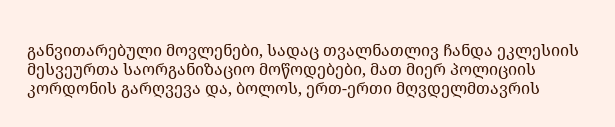განვითარებული მოვლენები, სადაც თვალნათლივ ჩანდა ეკლესიის მესვეურთა საორგანიზაციო მოწოდებები, მათ მიერ პოლიციის კორდონის გარღვევა და, ბოლოს, ერთ-ერთი მღვდელმთავრის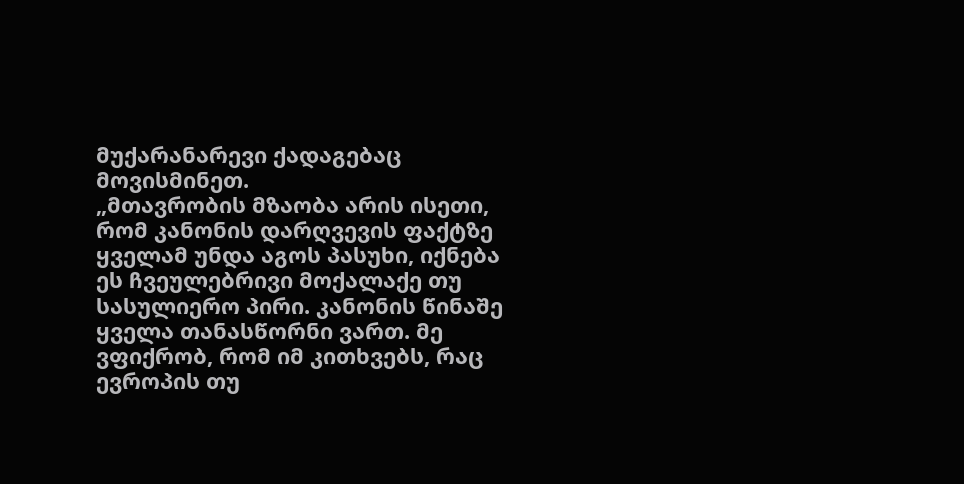მუქარანარევი ქადაგებაც მოვისმინეთ.
„მთავრობის მზაობა არის ისეთი, რომ კანონის დარღვევის ფაქტზე ყველამ უნდა აგოს პასუხი, იქნება ეს ჩვეულებრივი მოქალაქე თუ სასულიერო პირი. კანონის წინაშე ყველა თანასწორნი ვართ. მე ვფიქრობ, რომ იმ კითხვებს, რაც ევროპის თუ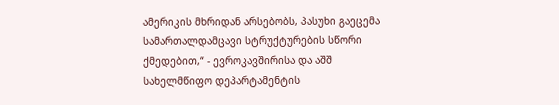ამერიკის მხრიდან არსებობს, პასუხი გაეცემა სამართალდამცავი სტრუქტურების სწორი ქმედებით,“ - ევროკავშირისა და აშშ სახელმწიფო დეპარტამენტის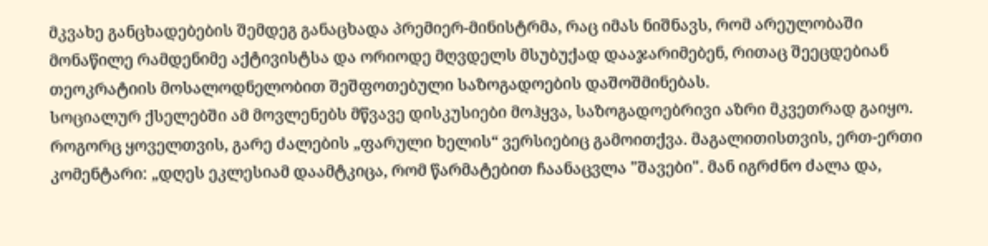მკვახე განცხადებების შემდეგ განაცხადა პრემიერ-მინისტრმა, რაც იმას ნიშნავს, რომ არეულობაში მონაწილე რამდენიმე აქტივისტსა და ორიოდე მღვდელს მსუბუქად დააჯარიმებენ, რითაც შეეცდებიან თეოკრატიის მოსალოდნელობით შეშფოთებული საზოგადოების დაშოშმინებას.
სოციალურ ქსელებში ამ მოვლენებს მწვავე დისკუსიები მოჰყვა, საზოგადოებრივი აზრი მკვეთრად გაიყო. როგორც ყოველთვის, გარე ძალების „ფარული ხელის“ ვერსიებიც გამოითქვა. მაგალითისთვის, ერთ-ერთი კომენტარი: „დღეს ეკლესიამ დაამტკიცა, რომ წარმატებით ჩაანაცვლა "შავები". მან იგრძნო ძალა და,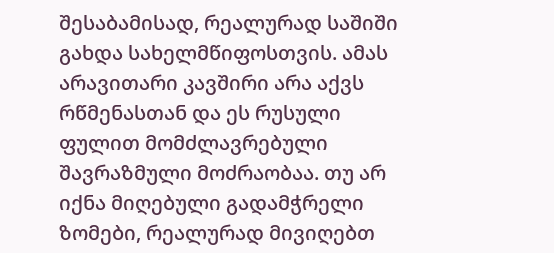შესაბამისად, რეალურად საშიში გახდა სახელმწიფოსთვის. ამას არავითარი კავშირი არა აქვს რწმენასთან და ეს რუსული ფულით მომძლავრებული შავრაზმული მოძრაობაა. თუ არ იქნა მიღებული გადამჭრელი ზომები, რეალურად მივიღებთ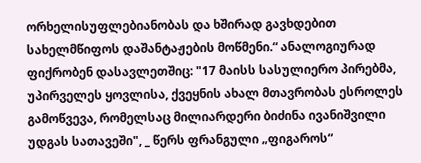ორხელისუფლებიანობას და ხშირად გავხდებით სახელმწიფოს დაშანტაჟების მოწმენი.“ ანალოგიურად ფიქრობენ დასავლეთშიც: "17 მაისს სასულიერო პირებმა, უპირველეს ყოვლისა, ქვეყნის ახალ მთავრობას ესროლეს გამოწვევა, რომელსაც მილიარდერი ბიძინა ივანიშვილი უდგას სათავეში", _ წერს ფრანგული „ფიგაროს“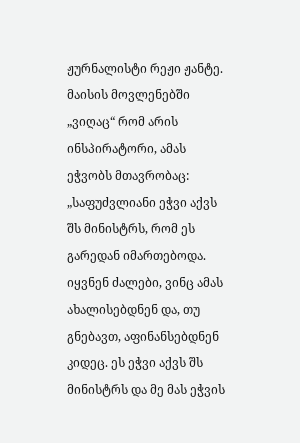ჟურნალისტი რეჟი ჟანტე.
მაისის მოვლენებში „ვიღაც“ რომ არის ინსპირატორი, ამას ეჭვობს მთავრობაც: „საფუძვლიანი ეჭვი აქვს შს მინისტრს, რომ ეს გარედან იმართებოდა. იყვნენ ძალები, ვინც ამას ახალისებდნენ და, თუ გნებავთ, აფინანსებდნენ კიდეც. ეს ეჭვი აქვს შს მინისტრს და მე მას ეჭვის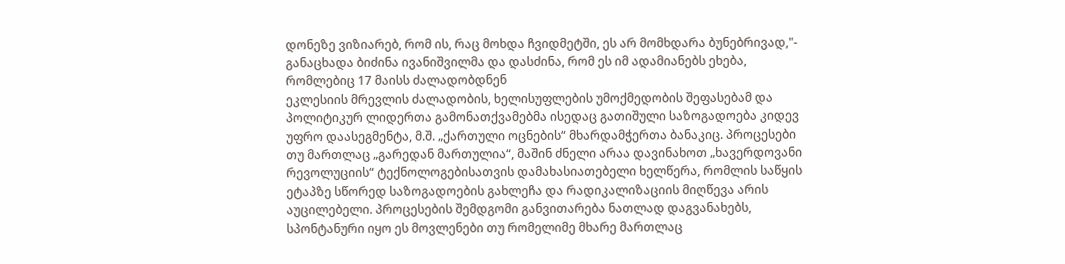დონეზე ვიზიარებ, რომ ის, რაც მოხდა ჩვიდმეტში, ეს არ მომხდარა ბუნებრივად,"- განაცხადა ბიძინა ივანიშვილმა და დასძინა, რომ ეს იმ ადამიანებს ეხება, რომლებიც 17 მაისს ძალადობდნენ
ეკლესიის მრევლის ძალადობის, ხელისუფლების უმოქმედობის შეფასებამ და პოლიტიკურ ლიდერთა გამონათქვამებმა ისედაც გათიშული საზოგადოება კიდევ უფრო დაასეგმენტა, მ.შ. „ქართული ოცნების“ მხარდამჭერთა ბანაკიც. პროცესები თუ მართლაც „გარედან მართულია“, მაშინ ძნელი არაა დავინახოთ „ხავერდოვანი რევოლუციის“ ტექნოლოგებისათვის დამახასიათებელი ხელწერა, რომლის საწყის ეტაპზე სწორედ საზოგადოების გახლეჩა და რადიკალიზაციის მიღწევა არის აუცილებელი. პროცესების შემდგომი განვითარება ნათლად დაგვანახებს, სპონტანური იყო ეს მოვლენები თუ რომელიმე მხარე მართლაც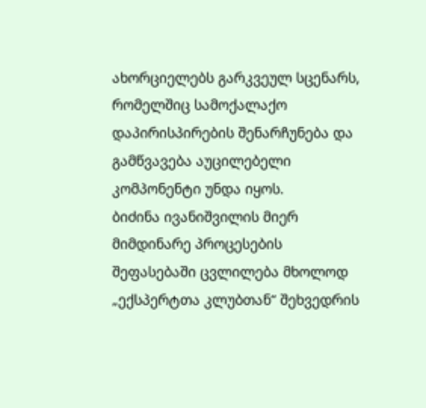ახორციელებს გარკვეულ სცენარს, რომელშიც სამოქალაქო დაპირისპირების შენარჩუნება და გამწვავება აუცილებელი კომპონენტი უნდა იყოს.
ბიძინა ივანიშვილის მიერ მიმდინარე პროცესების შეფასებაში ცვლილება მხოლოდ „ექსპერტთა კლუბთან“ შეხვედრის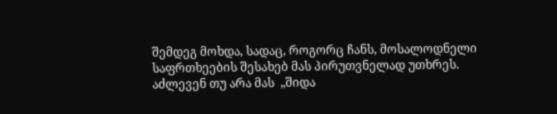შემდეგ მოხდა, სადაც, როგორც ჩანს, მოსალოდნელი საფრთხეების შესახებ მას პირუთვნელად უთხრეს. აძლევენ თუ არა მას  „შიდა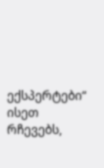ექსპერტები“ ისეთ რჩევებს,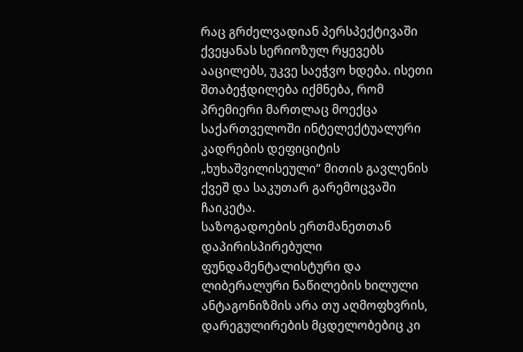რაც გრძელვადიან პერსპექტივაში ქვეყანას სერიოზულ რყევებს ააცილებს, უკვე საეჭვო ხდება. ისეთი შთაბეჭდილება იქმნება, რომ პრემიერი მართლაც მოექცა საქართველოში ინტელექტუალური კადრების დეფიციტის „ხუხაშვილისეული“ მითის გავლენის ქვეშ და საკუთარ გარემოცვაში ჩაიკეტა.
საზოგადოების ერთმანეთთან დაპირისპირებული ფუნდამენტალისტური და ლიბერალური ნაწილების ხილული ანტაგონიზმის არა თუ აღმოფხვრის, დარეგულირების მცდელობებიც კი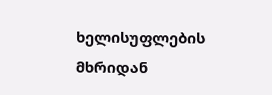ხელისუფლების მხრიდან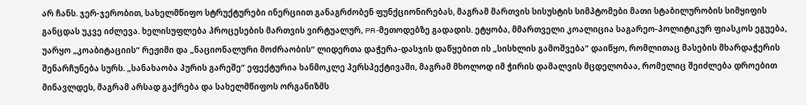არ ჩანს. ჯერ-ჯერობით, სახელმწიფო სტრუქტურები ინერციით განაგრძობენ ფუნქციონირებას, მაგრამ მართვის სისუსტის სიმპტომები მათი სტაბილურობის სიმყიფის განცდას უკვე იძლევა. ხელისუფლება პროცესების მართვის ვირტუალურ, PR-მეთოდებზე გადადის. ეტყობა, მმართველი კოალიცია საგარეო-პოლიტიკურ ფიასკოს ეგუება, უარყო „კოაბიტაციის“ რეჟიმი და „ნაციონალური მოძრაობის“ ლიდერთა დაჭერა-დასჯის დაწყებით ის „სისხლის გამოშვება“ დაიწყო, რომლითაც მასების მხარდაჭერის შენარჩუნება სურს. „სანახაობა პურის გარეშე“ ეფექტურია ხანმოკლე პერსპექტივაში, მაგრამ მხოლოდ იმ ჭირის დამალვის მცდელობაა, რომელიც შეიძლება დროებით მინავლდეს, მაგრამ არსად გაქრება და სახელმწიფოს ორგანიზმს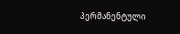პერმანენტული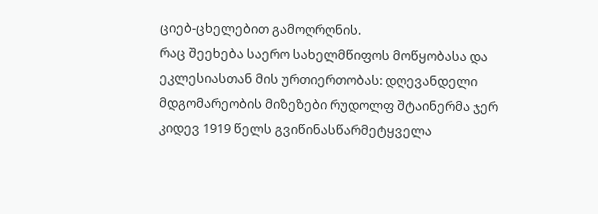ციებ-ცხელებით გამოღრღნის.
რაც შეეხება საერო სახელმწიფოს მოწყობასა და ეკლესიასთან მის ურთიერთობას: დღევანდელი მდგომარეობის მიზეზები რუდოლფ შტაინერმა ჯერ კიდევ 1919 წელს გვიწინასწარმეტყველა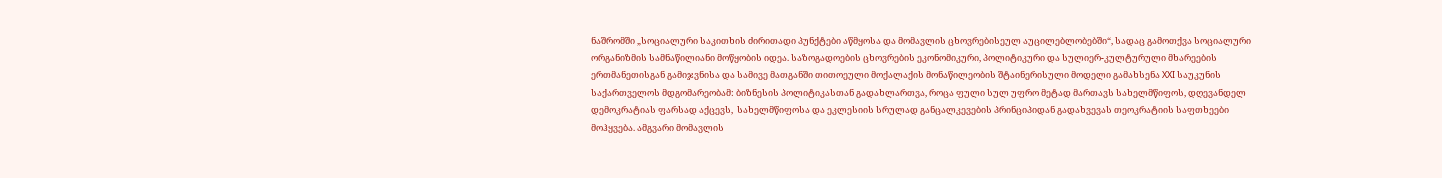ნაშრომში „სოციალური საკითხის ძირითადი პუნქტები აწმყოსა და მომავლის ცხოვრებისეულ აუცილებლობებში“, სადაც გამოთქვა სოციალური ორგანიზმის სამნაწილიანი მოწყობის იდეა. საზოგადოების ცხოვრების ეკონომიკური, პოლიტიკური და სულიერ-კულტურული მხარეების ერთმანეთისგან გამიჯვნისა და სამივე მათგანში თითოეული მოქალაქის მონაწილეობის შტაინერისული მოდელი გამახსენა XXI საუკუნის საქართველოს მდგომარეობამ: ბიზნესის პოლიტიკასთან გადახლართვა, როცა ფული სულ უფრო მეტად მართავს სახელმწიფოს, დღევანდელ დემოკრატიას ფარსად აქცევს,  სახელმწიფოსა და ეკლესიის სრულად განცალკევების პრინციპიდან გადახვევას თეოკრატიის საფთხეები მოჰყვება. ამგვარი მომავლის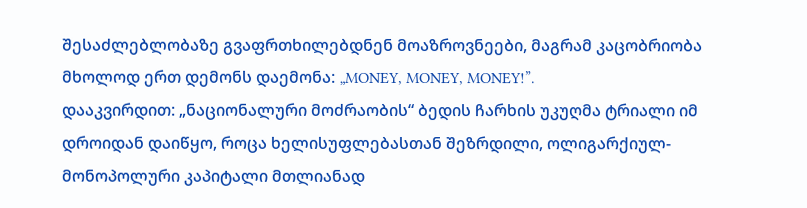შესაძლებლობაზე გვაფრთხილებდნენ მოაზროვნეები, მაგრამ კაცობრიობა მხოლოდ ერთ დემონს დაემონა: „MONEY, MONEY, MONEY!”.
დააკვირდით: „ნაციონალური მოძრაობის“ ბედის ჩარხის უკუღმა ტრიალი იმ დროიდან დაიწყო, როცა ხელისუფლებასთან შეზრდილი, ოლიგარქიულ-მონოპოლური კაპიტალი მთლიანად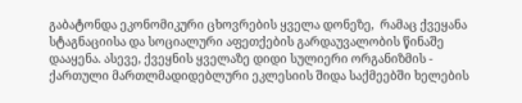გაბატონდა ეკონომიკური ცხოვრების ყველა დონეზე,  რამაც ქვეყანა სტაგნაციისა და სოციალური აფეთქების გარდაუვალობის წინაშე დააყენა. ასევე, ქვეყნის ყველაზე დიდი სულიერი ორგანიზმის - ქართული მართლმადიდებლური ეკლესიის შიდა საქმეებში ხელების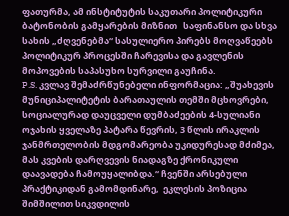ფათურმა, ამ ინსტიტუტის საკუთარი პოლიტიკური ბატონობის გამყარების მიზნით   საფინანსო და სხვა სახის „ძღვენებმა“ სასულიერო პირებს მოღვაწეებს პოლიტიკურ პროცესში ჩარევისა და გავლენის მოპოვების საპასუხო სურვილი გაუჩინა.
P.S. კვლავ შემაძრწუნებელი ინფორმაცია: „შუახევის მუნიციპალიტეტის ბარათაულის თემში მცხოვრები, სოციალურად დაუცველი დუმბაძეების 4-სულიანი ოჯახის ყველაზე პატარა წევრის, 3 წლის ირაკლის ჯანმრთელობის მდგომარეობა უკიდურესად მძიმეა, მას კვების დარღვევის ნიადაგზე ქრონიკული დაავადება ჩამოუყალიბდა.“ ჩვენში არსებული პრაქტიკიდან გამომდინარე,  ეკლესის პოზიცია შიმშილით სიკვდილის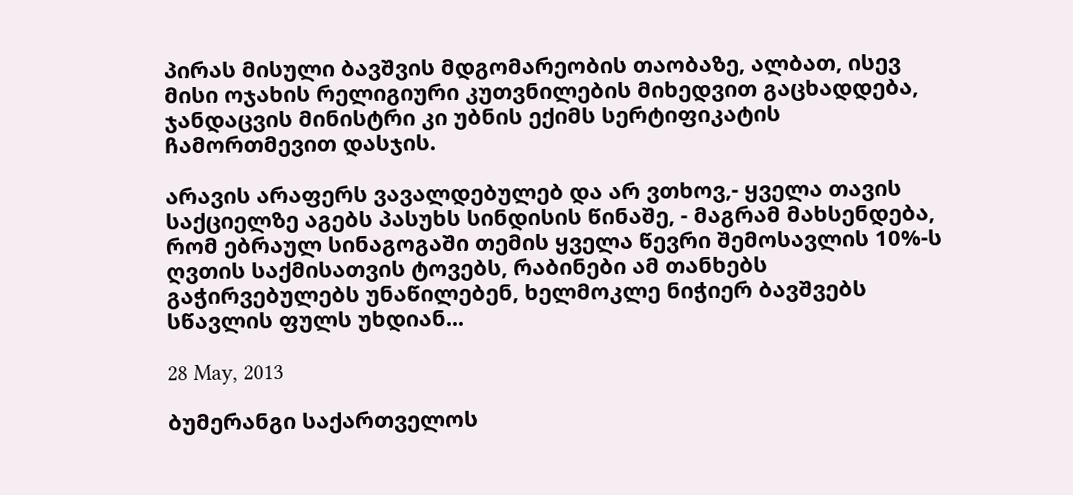პირას მისული ბავშვის მდგომარეობის თაობაზე, ალბათ, ისევ მისი ოჯახის რელიგიური კუთვნილების მიხედვით გაცხადდება, ჯანდაცვის მინისტრი კი უბნის ექიმს სერტიფიკატის ჩამორთმევით დასჯის.

არავის არაფერს ვავალდებულებ და არ ვთხოვ,- ყველა თავის საქციელზე აგებს პასუხს სინდისის წინაშე, - მაგრამ მახსენდება, რომ ებრაულ სინაგოგაში თემის ყველა წევრი შემოსავლის 10%-ს ღვთის საქმისათვის ტოვებს, რაბინები ამ თანხებს გაჭირვებულებს უნაწილებენ, ხელმოკლე ნიჭიერ ბავშვებს სწავლის ფულს უხდიან...

28 May, 2013

ბუმერანგი საქართველოს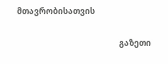მთავრობისათვის

                                                   გაზეთი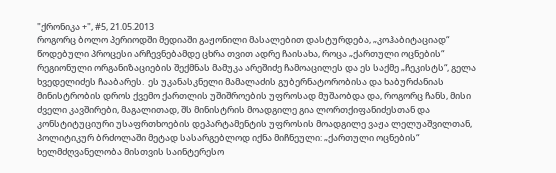"ქრონიკა +", #5, 21.05.2013
როგორც ბოლო პერიოდში მედიაში გაჟონილი მასალებით დასტურდება, „კოჰაბიტაციად“ წოდებული პროცესი არჩევნებამდე ცხრა თვით ადრე ჩაისახა, როცა „ქართული ოცნების“ რეგიონული ორგანიზაციების შექმნას მამუკა არეშიძე ჩამოაცილეს და ეს საქმე „ჩეკისტს“, გელა ხვედელიძეს ჩააბარეს.  ეს უკანასკნელი მამალაძის გუბერნატორობისა და ხაბურძანიას მინისტრობის დროს ქვემო ქართლის უშიშროების უფროსად მუშაობდა და, როგორც ჩანს, მისი ძველი კავშირები, მაგალითად, შს მინისტრის მოადგილე გია ლორთქიფანიძესთან და კონსტიტუციური უსაფრთხოების დეპარტამენტის უფროსის მოადგილე ვაჟა ლელუაშვილთან, პოლიტიკურ ბრძოლაში მეტად სასარგებლოდ იქნა მიჩნეული: „ქართული ოცნების“ ხელმძღვანელობა მისთვის საინტერესო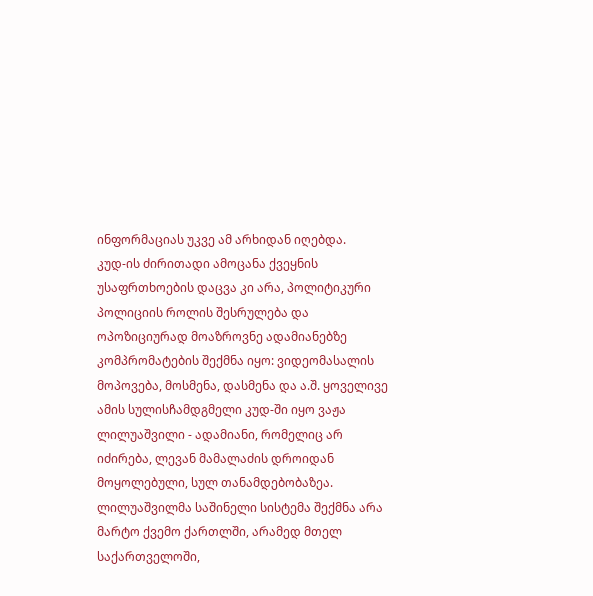ინფორმაციას უკვე ამ არხიდან იღებდა.
კუდ-ის ძირითადი ამოცანა ქვეყნის უსაფრთხოების დაცვა კი არა, პოლიტიკური პოლიციის როლის შესრულება და ოპოზიციურად მოაზროვნე ადამიანებზე კომპრომატების შექმნა იყო: ვიდეომასალის მოპოვება, მოსმენა, დასმენა და ა.შ. ყოველივე ამის სულისჩამდგმელი კუდ-ში იყო ვაჟა ლილუაშვილი - ადამიანი, რომელიც არ იძირება, ლევან მამალაძის დროიდან მოყოლებული, სულ თანამდებობაზეა. ლილუაშვილმა საშინელი სისტემა შექმნა არა მარტო ქვემო ქართლში, არამედ მთელ საქართველოში,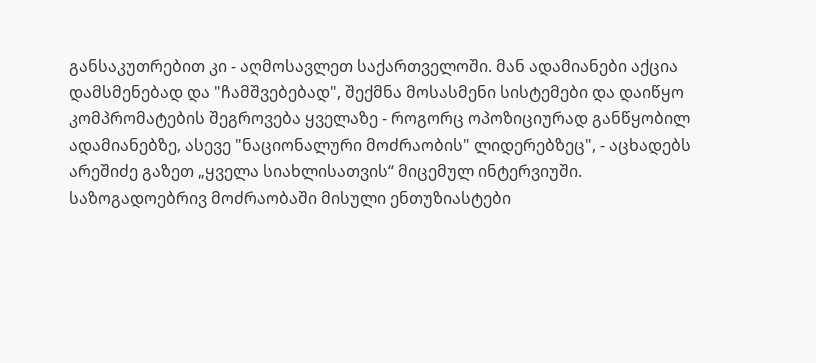განსაკუთრებით კი - აღმოსავლეთ საქართველოში. მან ადამიანები აქცია დამსმენებად და "ჩამშვებებად", შექმნა მოსასმენი სისტემები და დაიწყო კომპრომატების შეგროვება ყველაზე - როგორც ოპოზიციურად განწყობილ ადამიანებზე, ასევე "ნაციონალური მოძრაობის" ლიდერებზეც", - აცხადებს არეშიძე გაზეთ „ყველა სიახლისათვის“ მიცემულ ინტერვიუში.
საზოგადოებრივ მოძრაობაში მისული ენთუზიასტები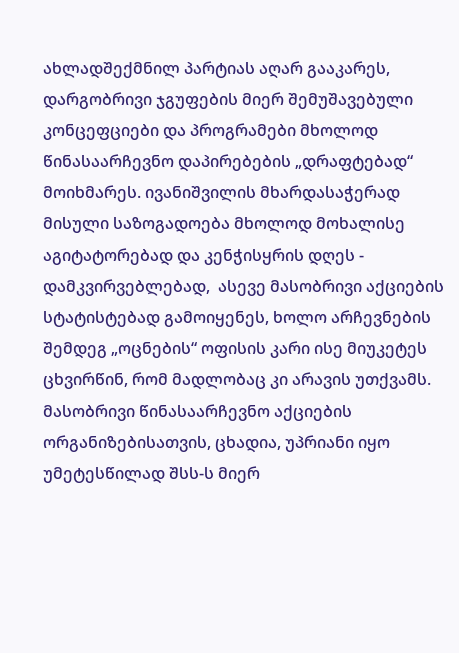ახლადშექმნილ პარტიას აღარ გააკარეს, დარგობრივი ჯგუფების მიერ შემუშავებული კონცეფციები და პროგრამები მხოლოდ წინასაარჩევნო დაპირებების „დრაფტებად“ მოიხმარეს. ივანიშვილის მხარდასაჭერად მისული საზოგადოება მხოლოდ მოხალისე აგიტატორებად და კენჭისყრის დღეს - დამკვირვებლებად,  ასევე მასობრივი აქციების სტატისტებად გამოიყენეს, ხოლო არჩევნების შემდეგ „ოცნების“ ოფისის კარი ისე მიუკეტეს ცხვირწინ, რომ მადლობაც კი არავის უთქვამს.
მასობრივი წინასაარჩევნო აქციების ორგანიზებისათვის, ცხადია, უპრიანი იყო უმეტესწილად შსს-ს მიერ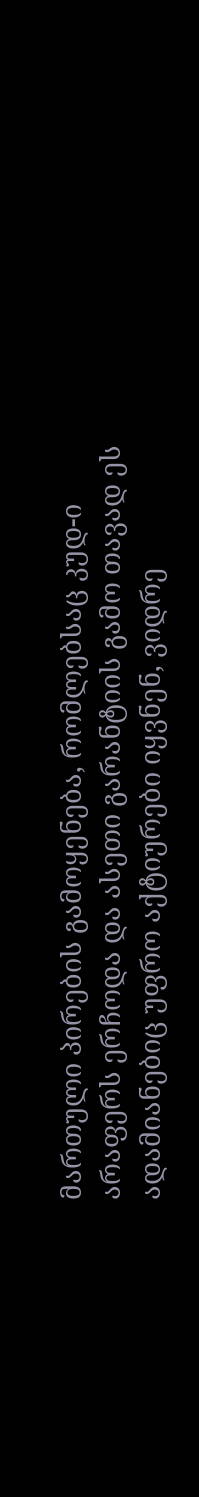მართული პირების გამოყენება, რომლებსაც კუდ-ი არაფერს ერჩოდა და ასეთი გარანტიის გამო თავად ეს ადამიანებიც უფრო აქტიურები იყვნენ, ვიდრე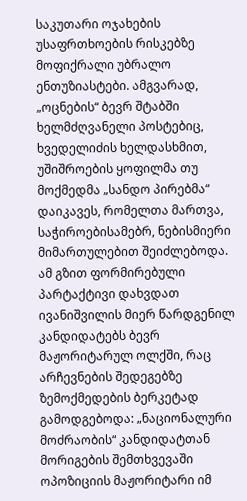საკუთარი ოჯახების უსაფრთხოების რისკებზე მოფიქრალი უბრალო ენთუზიასტები. ამგვარად, „ოცნების“ ბევრ შტაბში ხელმძღვანელი პოსტებიც, ხვედელიძის ხელდასხმით, უშიშროების ყოფილმა თუ მოქმედმა „სანდო პირებმა“ დაიკავეს, რომელთა მართვა, საჭიროებისამებრ, ნებისმიერი მიმართულებით შეიძლებოდა.  ამ გზით ფორმირებული პარტაქტივი დახვდათ ივანიშვილის მიერ წარდგენილ კანდიდატებს ბევრ მაჟორიტარულ ოლქში, რაც არჩევნების შედეგებზე ზემოქმედების ბერკეტად გამოდგებოდა: „ნაციონალური მოძრაობის“ კანდიდატთან მორიგების შემთხვევაში ოპოზიციის მაჟორიტარი იმ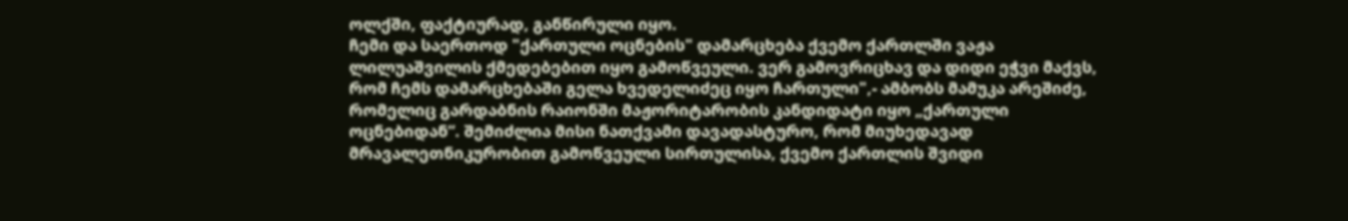ოლქში, ფაქტიურად, განწირული იყო.
ჩემი და საერთოდ "ქართული ოცნების" დამარცხება ქვემო ქართლში ვაჟა ლილუაშვილის ქმედებებით იყო გამოწვეული. ვერ გამოვრიცხავ და დიდი ეჭვი მაქვს, რომ ჩემს დამარცხებაში გელა ხვედელიძეც იყო ჩართული",- ამბობს მამუკა არეშიძე, რომელიც გარდაბნის რაიონში მაჟორიტარობის კანდიდატი იყო „ქართული ოცნებიდან“. შემიძლია მისი ნათქვამი დავადასტურო, რომ მიუხედავად მრავალეთნიკურობით გამოწვეული სირთულისა, ქვემო ქართლის შვიდი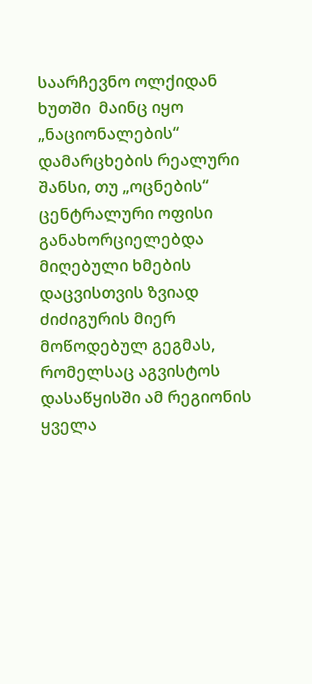საარჩევნო ოლქიდან ხუთში  მაინც იყო „ნაციონალების“ დამარცხების რეალური შანსი, თუ „ოცნების“ ცენტრალური ოფისი განახორციელებდა მიღებული ხმების დაცვისთვის ზვიად ძიძიგურის მიერ მოწოდებულ გეგმას, რომელსაც აგვისტოს დასაწყისში ამ რეგიონის ყველა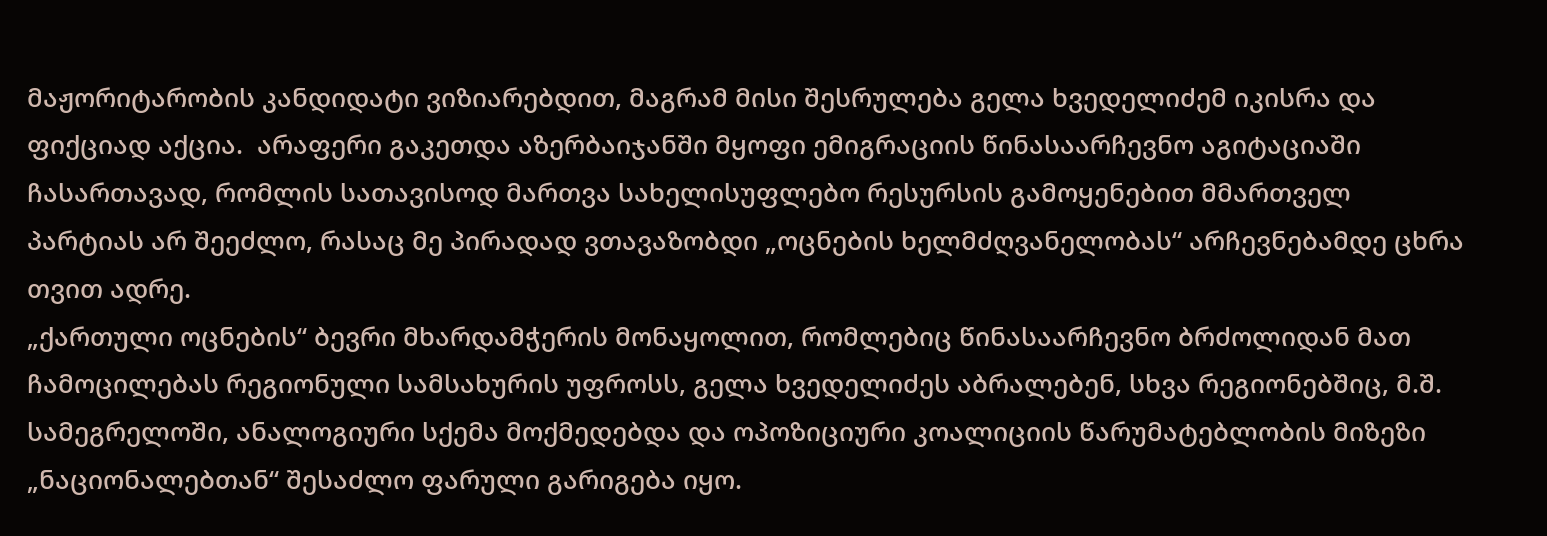მაჟორიტარობის კანდიდატი ვიზიარებდით, მაგრამ მისი შესრულება გელა ხვედელიძემ იკისრა და ფიქციად აქცია.  არაფერი გაკეთდა აზერბაიჯანში მყოფი ემიგრაციის წინასაარჩევნო აგიტაციაში ჩასართავად, რომლის სათავისოდ მართვა სახელისუფლებო რესურსის გამოყენებით მმართველ პარტიას არ შეეძლო, რასაც მე პირადად ვთავაზობდი „ოცნების ხელმძღვანელობას“ არჩევნებამდე ცხრა თვით ადრე.
„ქართული ოცნების“ ბევრი მხარდამჭერის მონაყოლით, რომლებიც წინასაარჩევნო ბრძოლიდან მათ ჩამოცილებას რეგიონული სამსახურის უფროსს, გელა ხვედელიძეს აბრალებენ, სხვა რეგიონებშიც, მ.შ. სამეგრელოში, ანალოგიური სქემა მოქმედებდა და ოპოზიციური კოალიციის წარუმატებლობის მიზეზი „ნაციონალებთან“ შესაძლო ფარული გარიგება იყო.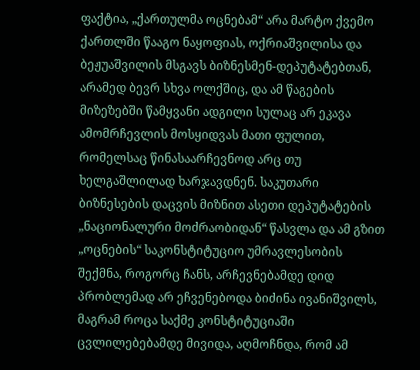ფაქტია, „ქართულმა ოცნებამ“ არა მარტო ქვემო ქართლში წააგო ნაყოფიას, ოქრიაშვილისა და ბეჟუაშვილის მსგავს ბიზნესმენ-დეპუტატებთან, არამედ ბევრ სხვა ოლქშიც, და ამ წაგების მიზეზებში წამყვანი ადგილი სულაც არ ეკავა ამომრჩევლის მოსყიდვას მათი ფულით, რომელსაც წინასაარჩევნოდ არც თუ ხელგაშლილად ხარჯავდნენ. საკუთარი ბიზნესების დაცვის მიზნით ასეთი დეპუტატების „ნაციონალური მოძრაობიდან“ წასვლა და ამ გზით „ოცნების“ საკონსტიტუციო უმრავლესობის შექმნა, როგორც ჩანს, არჩევნებამდე დიდ პრობლემად არ ეჩვენებოდა ბიძინა ივანიშვილს, მაგრამ როცა საქმე კონსტიტუციაში ცვლილებებამდე მივიდა, აღმოჩნდა, რომ ამ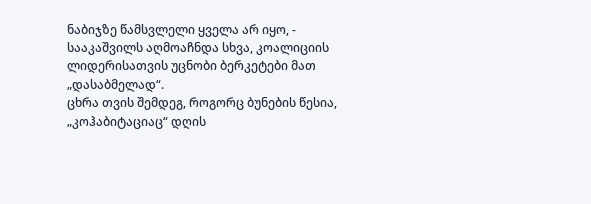ნაბიჯზე წამსვლელი ყველა არ იყო, - სააკაშვილს აღმოაჩნდა სხვა, კოალიციის ლიდერისათვის უცნობი ბერკეტები მათ „დასაბმელად“.
ცხრა თვის შემდეგ, როგორც ბუნების წესია, „კოჰაბიტაციაც“ დღის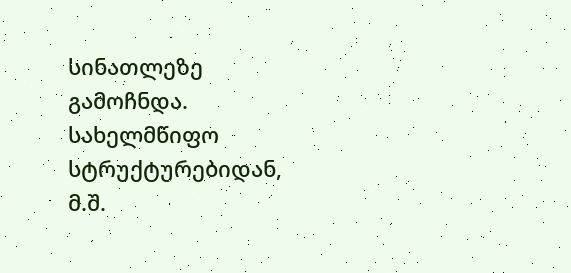სინათლეზე გამოჩნდა. სახელმწიფო სტრუქტურებიდან, მ.შ.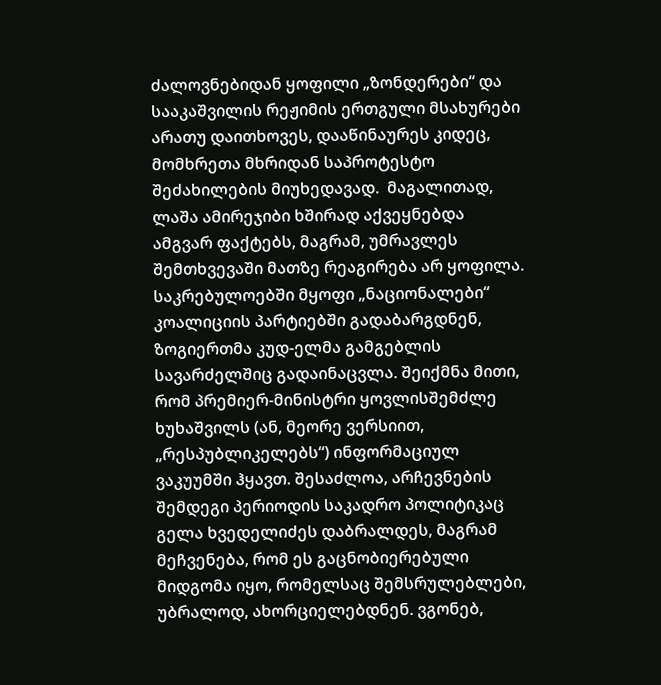ძალოვნებიდან ყოფილი „ზონდერები“ და სააკაშვილის რეჟიმის ერთგული მსახურები არათუ დაითხოვეს, დააწინაურეს კიდეც,  მომხრეთა მხრიდან საპროტესტო შეძახილების მიუხედავად.  მაგალითად, ლაშა ამირეჯიბი ხშირად აქვეყნებდა ამგვარ ფაქტებს, მაგრამ, უმრავლეს შემთხვევაში მათზე რეაგირება არ ყოფილა. საკრებულოებში მყოფი „ნაციონალები“ კოალიციის პარტიებში გადაბარგდნენ, ზოგიერთმა კუდ-ელმა გამგებლის სავარძელშიც გადაინაცვლა. შეიქმნა მითი, რომ პრემიერ-მინისტრი ყოვლისშემძლე ხუხაშვილს (ან, მეორე ვერსიით, „რესპუბლიკელებს“) ინფორმაციულ ვაკუუმში ჰყავთ. შესაძლოა, არჩევნების შემდეგი პერიოდის საკადრო პოლიტიკაც გელა ხვედელიძეს დაბრალდეს, მაგრამ მეჩვენება, რომ ეს გაცნობიერებული მიდგომა იყო, რომელსაც შემსრულებლები, უბრალოდ, ახორციელებდნენ. ვგონებ,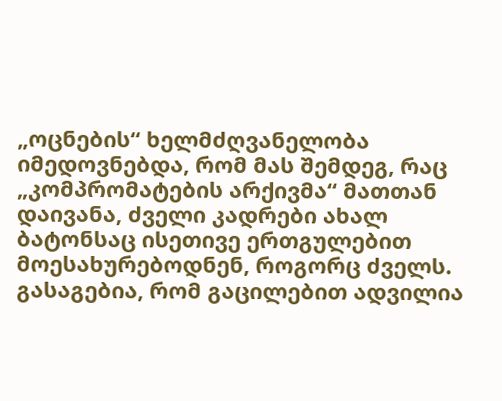„ოცნების“ ხელმძღვანელობა იმედოვნებდა, რომ მას შემდეგ, რაც „კომპრომატების არქივმა“ მათთან დაივანა, ძველი კადრები ახალ ბატონსაც ისეთივე ერთგულებით მოესახურებოდნენ, როგორც ძველს. გასაგებია, რომ გაცილებით ადვილია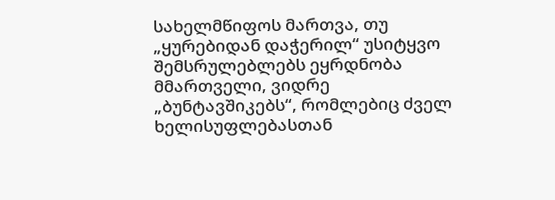სახელმწიფოს მართვა, თუ „ყურებიდან დაჭერილ“ უსიტყვო შემსრულებლებს ეყრდნობა მმართველი, ვიდრე „ბუნტავშიკებს“, რომლებიც ძველ ხელისუფლებასთან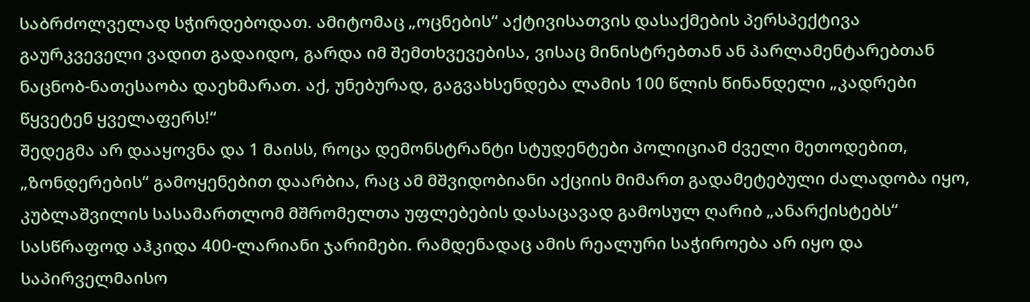საბრძოლველად სჭირდებოდათ. ამიტომაც „ოცნების“ აქტივისათვის დასაქმების პერსპექტივა გაურკვეველი ვადით გადაიდო, გარდა იმ შემთხვევებისა, ვისაც მინისტრებთან ან პარლამენტარებთან ნაცნობ-ნათესაობა დაეხმარათ. აქ, უნებურად, გაგვახსენდება ლამის 100 წლის წინანდელი „კადრები წყვეტენ ყველაფერს!“
შედეგმა არ დააყოვნა და 1 მაისს, როცა დემონსტრანტი სტუდენტები პოლიციამ ძველი მეთოდებით, „ზონდერების“ გამოყენებით დაარბია, რაც ამ მშვიდობიანი აქციის მიმართ გადამეტებული ძალადობა იყო, კუბლაშვილის სასამართლომ მშრომელთა უფლებების დასაცავად გამოსულ ღარიბ „ანარქისტებს“ სასწრაფოდ აჰკიდა 400-ლარიანი ჯარიმები. რამდენადაც ამის რეალური საჭიროება არ იყო და საპირველმაისო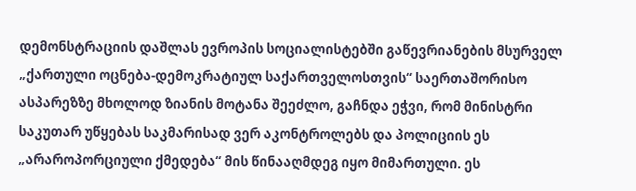დემონსტრაციის დაშლას ევროპის სოციალისტებში გაწევრიანების მსურველ „ქართული ოცნება-დემოკრატიულ საქართველოსთვის“ საერთაშორისო ასპარეზზე მხოლოდ ზიანის მოტანა შეეძლო, გაჩნდა ეჭვი, რომ მინისტრი საკუთარ უწყებას საკმარისად ვერ აკონტროლებს და პოლიციის ეს „არაროპორციული ქმედება“ მის წინააღმდეგ იყო მიმართული. ეს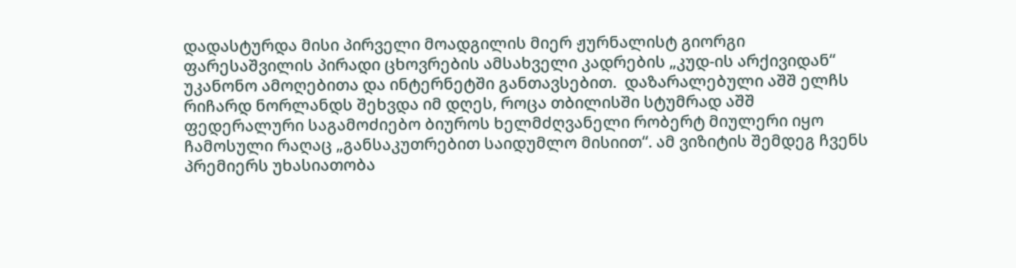დადასტურდა მისი პირველი მოადგილის მიერ ჟურნალისტ გიორგი ფარესაშვილის პირადი ცხოვრების ამსახველი კადრების „კუდ-ის არქივიდან“ უკანონო ამოღებითა და ინტერნეტში განთავსებით.  დაზარალებული აშშ ელჩს რიჩარდ ნორლანდს შეხვდა იმ დღეს, როცა თბილისში სტუმრად აშშ ფედერალური საგამოძიებო ბიუროს ხელმძღვანელი რობერტ მიულერი იყო ჩამოსული რაღაც „განსაკუთრებით საიდუმლო მისიით“. ამ ვიზიტის შემდეგ ჩვენს პრემიერს უხასიათობა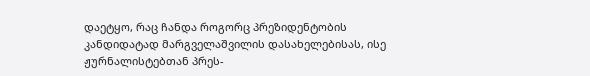დაეტყო, რაც ჩანდა როგორც პრეზიდენტობის კანდიდატად მარგველაშვილის დასახელებისას, ისე ჟურნალისტებთან პრეს-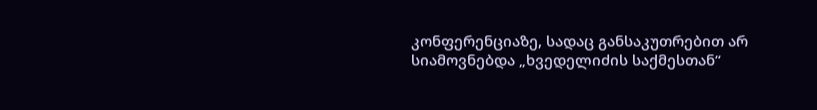კონფერენციაზე, სადაც განსაკუთრებით არ სიამოვნებდა „ხვედელიძის საქმესთან“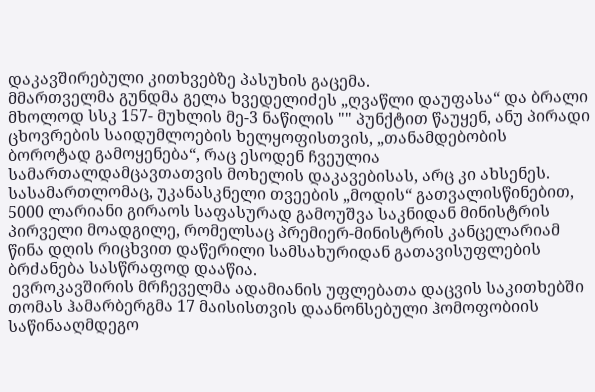დაკავშირებული კითხვებზე პასუხის გაცემა.
მმართველმა გუნდმა გელა ხვედელიძეს „ღვაწლი დაუფასა“ და ბრალი მხოლოდ სსკ 157- მუხლის მე-3 ნაწილის "" პუნქტით წაუყენ, ანუ პირადი ცხოვრების საიდუმლოების ხელყოფისთვის, „თანამდებობის ბოროტად გამოყენება“, რაც ესოდენ ჩვეულია სამართალდამცავთათვის მოხელის დაკავებისას, არც კი ახსენეს.   სასამართლომაც, უკანასკნელი თვეების „მოდის“ გათვალისწინებით, 5000 ლარიანი გირაოს საფასურად გამოუშვა საკნიდან მინისტრის პირველი მოადგილე, რომელსაც პრემიერ-მინისტრის კანცელარიამ წინა დღის რიცხვით დაწერილი სამსახურიდან გათავისუფლების ბრძანება სასწრაფოდ დააწია.
 ევროკავშირის მრჩეველმა ადამიანის უფლებათა დაცვის საკითხებში თომას ჰამარბერგმა 17 მაისისთვის დაანონსებული ჰომოფობიის საწინააღმდეგო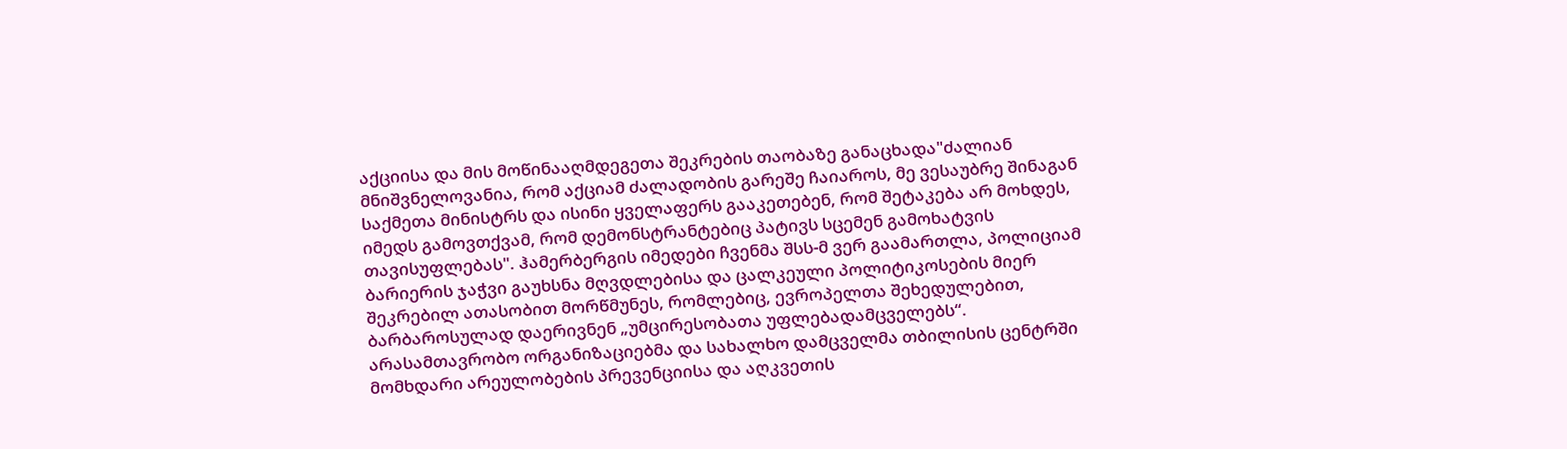აქციისა და მის მოწინააღმდეგეთა შეკრების თაობაზე განაცხადა"ძალიან მნიშვნელოვანია, რომ აქციამ ძალადობის გარეშე ჩაიაროს, მე ვესაუბრე შინაგან საქმეთა მინისტრს და ისინი ყველაფერს გააკეთებენ, რომ შეტაკება არ მოხდეს, იმედს გამოვთქვამ, რომ დემონსტრანტებიც პატივს სცემენ გამოხატვის თავისუფლებას". ჰამერბერგის იმედები ჩვენმა შსს-მ ვერ გაამართლა, პოლიციამ ბარიერის ჯაჭვი გაუხსნა მღვდლებისა და ცალკეული პოლიტიკოსების მიერ შეკრებილ ათასობით მორწმუნეს, რომლებიც, ევროპელთა შეხედულებით, ბარბაროსულად დაერივნენ „უმცირესობათა უფლებადამცველებს“.
არასამთავრობო ორგანიზაციებმა და სახალხო დამცველმა თბილისის ცენტრში მომხდარი არეულობების პრევენციისა და აღკვეთის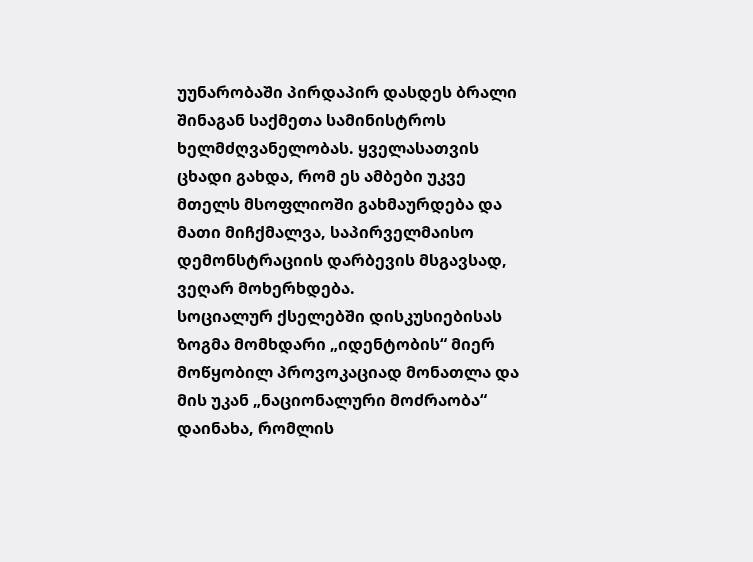უუნარობაში პირდაპირ დასდეს ბრალი შინაგან საქმეთა სამინისტროს ხელმძღვანელობას. ყველასათვის ცხადი გახდა, რომ ეს ამბები უკვე მთელს მსოფლიოში გახმაურდება და მათი მიჩქმალვა, საპირველმაისო დემონსტრაციის დარბევის მსგავსად, ვეღარ მოხერხდება.
სოციალურ ქსელებში დისკუსიებისას ზოგმა მომხდარი „იდენტობის“ მიერ მოწყობილ პროვოკაციად მონათლა და მის უკან „ნაციონალური მოძრაობა“ დაინახა, რომლის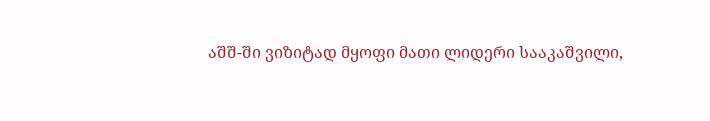აშშ-ში ვიზიტად მყოფი მათი ლიდერი სააკაშვილი,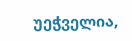უეჭველია,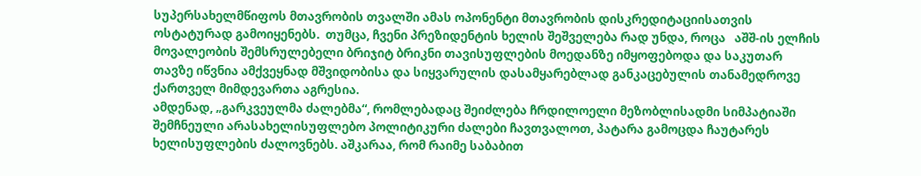სუპერსახელმწიფოს მთავრობის თვალში ამას ოპონენტი მთავრობის დისკრედიტაციისათვის ოსტატურად გამოიყენებს.  თუმცა, ჩვენი პრეზიდენტის ხელის შეშველება რად უნდა, როცა   აშშ-ის ელჩის მოვალეობის შემსრულებელი ბრიჯიტ ბრიკნი თავისუფლების მოედანზე იმყოფებოდა და საკუთარ თავზე იწვნია ამქვეყნად მშვიდობისა და სიყვარულის დასამყარებლად განკაცებულის თანამედროვე ქართველ მიმდევართა აგრესია.
ამდენად, „გარკვეულმა ძალებმა“, რომლებადაც შეიძლება ჩრდილოელი მეზობლისადმი სიმპატიაში შემჩნეული არასახელისუფლებო პოლიტიკური ძალები ჩავთვალოთ, პატარა გამოცდა ჩაუტარეს ხელისუფლების ძალოვნებს. აშკარაა, რომ რაიმე საბაბით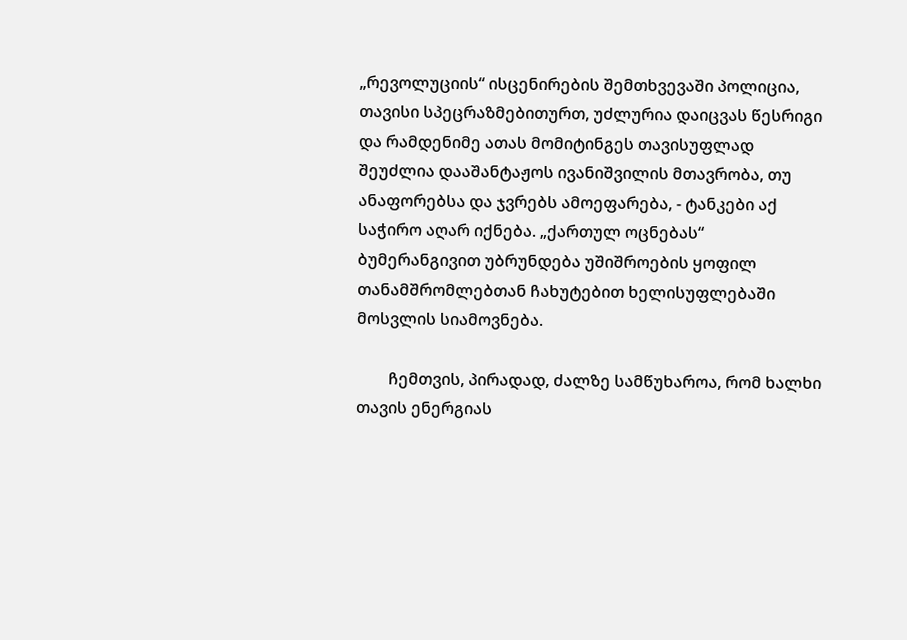„რევოლუციის“ ისცენირების შემთხვევაში პოლიცია, თავისი სპეცრაზმებითურთ, უძლურია დაიცვას წესრიგი და რამდენიმე ათას მომიტინგეს თავისუფლად შეუძლია დააშანტაჟოს ივანიშვილის მთავრობა, თუ ანაფორებსა და ჯვრებს ამოეფარება, - ტანკები აქ საჭირო აღარ იქნება. „ქართულ ოცნებას“ ბუმერანგივით უბრუნდება უშიშროების ყოფილ თანამშრომლებთან ჩახუტებით ხელისუფლებაში მოსვლის სიამოვნება.

        ჩემთვის, პირადად, ძალზე სამწუხაროა, რომ ხალხი თავის ენერგიას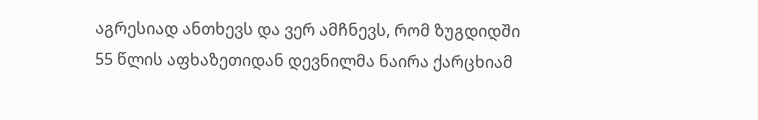აგრესიად ანთხევს და ვერ ამჩნევს, რომ ზუგდიდში 55 წლის აფხაზეთიდან დევნილმა ნაირა ქარცხიამ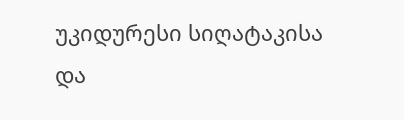უკიდურესი სიღატაკისა და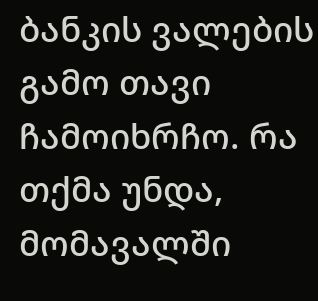ბანკის ვალების გამო თავი ჩამოიხრჩო. რა თქმა უნდა, მომავალში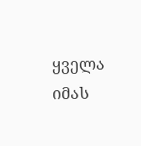ყველა იმას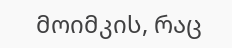მოიმკის, რაც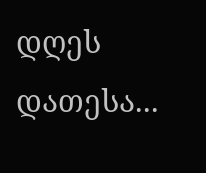დღეს დათესა...